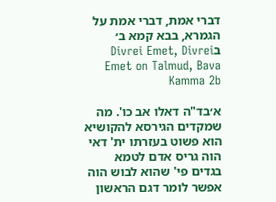דברי אמת, דברי אמת על הגמרא, בבא קמא ב׳ בDivrei Emet, Divrei Emet on Talmud, Bava Kamma 2b

א׳בד"ה דאלו אב כו'. מה שמקדים הגירסא להקושיא הוא פשוט בעזרתו ית' דאי הוה גריס אדם לטמא בגדים פי' שהוא לבוש הוה אפשר לומר דגם הראשון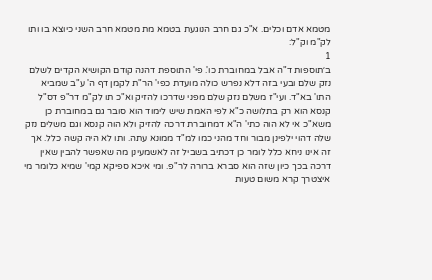מטמא אדם וכלים. א"כ גם חרב הנוגעת בטמא מת מטמא חרב השני כיוצא בו ותו לק"מ וק"ל:
1
ב׳תוספות ד"ה אבל במחוברת כו'. פי' התוספת דהנה קודם הקושיא הקדים לשלם נזק שלם ובעי בזה דלא נפרש כולה מועדת כפי' הר"ת לקמן דף ה' ע"ב שמביא התו' בא"ד. ועי"ז משלם נזק שלם מפני שדרכו להזיק וא"כ תו לק"מ דר"פ דס"ל קנסא הוא רק בתלושה כ"א לפי האמת שיש לימוד הוא סובר גם במחוברת כן משא"כ אי לא הוה כתי' ה"א דמחוברת דרכה להזיק ולא הוה קנסא וגם משלים נזק שלה דהוי ילפינן מבור וחד מהני כמו למ"ד ממונא עתה. ותו לא היה קשה כלל. אך זה אינו ניחא כלל לומר כן דכתיב בשביל זה לאשמעינן מה שאפשר להבין שאין דרכה בכך כיון שזה הוא סברא ברורה לר"פ. ומי איכא ספיקא קמי' שמיא כלומר מי איצטרך קרא משום טעות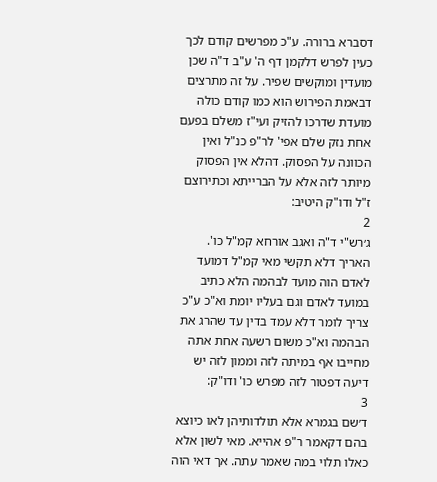דסברא ברורה. ע"כ מפרשים קודם לכך כעין לפרש דלקמן דף ה' ע"ב ד"ה שכן מועדין ומוקשים שפיר. על זה מתרצים דבאמת הפירוש הוא כמו קודם כולה מועדת שדרכו להזיק ועי"ז משלם בפעם אחת נזק שלם אפי' לר"פ כנ"ל ואין הכוונה על הפסוק. דהלא אין הפסוק מיותר לזה אלא על הברייתא וכתירוצם ז"ל ודו"ק היטיב:
2
ג׳רש"י ד"ה ואגב אורחא קמ"ל כו'. האריך דלא תקשי מאי קמ"ל דמועד לאדם הוה מועד לבהמה הלא כתיב במועד לאדם וגם בעליו יומת וא"כ ע"כ צריך לומר דלא עמד בדין עד שהרג את הבהמה וא"כ משום רשעה אחת אתה מחייבו אף במיתה לזה וממון לזה יש דיעה דפטור לזה מפרש כו' ודו"ק:
3
ד׳שם בגמרא אלא תולדותיהן לאו כיוצא בהם דקאמר ר"פ אהייא. מאי לשון אלא כאלו תלוי במה שאמר עתה. אך דאי הוה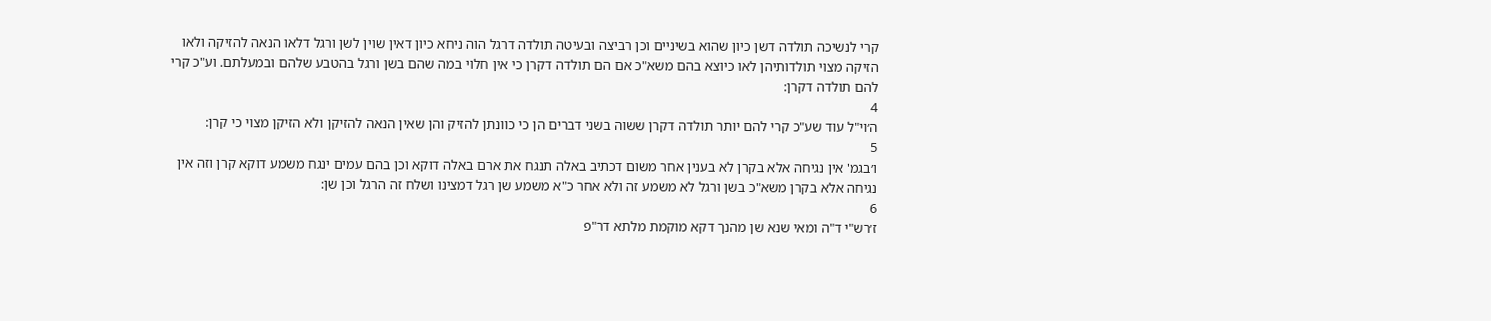קרי לנשיכה תולדה דשן כיון שהוא בשיניים וכן רביצה ובעיטה תולדה דרגל הוה ניחא כיון דאין שוין לשן ורגל דלאו הנאה להזיקה ולאו הזיקה מצוי תולדותיהן לאו כיוצא בהם משא"כ אם הם תולדה דקרן כי אין חלוי במה שהם בשן ורגל בהטבע שלהם ובמעלתם. וע"כ קרי להם תולדה דקרן:
4
ה׳וי"ל עוד שע"כ קרי להם יותר תולדה דקרן ששוה בשני דברים הן כי כוונתן להזיק והן שאין הנאה להזיקן ולא הזיקן מצוי כי קרן:
5
ו׳בגמ' אין נגיחה אלא בקרן לא בענין אחר משום דכתיב באלה תנגח את ארם באלה דוקא וכן בהם עמים ינגח משמע דוקא קרן וזה אין נגיחה אלא בקרן משא"כ בשן ורגל לא משמע זה ולא אחר כ"א משמע שן רגל דמצינו ושלח זה הרגל וכן שן:
6
ז׳רש"י ד"ה ומאי שנא שן מהנך דקא מוקמת מלתא דר"פ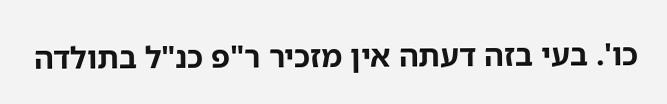כו'. בעי בזה דעתה אין מזכיר ר"פ כנ"ל בתולדה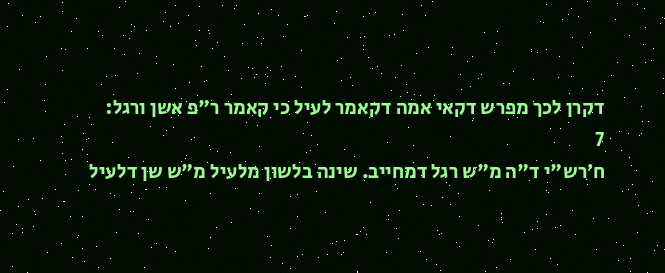דקרן לכך מפרש דקאי אמה דקאמר לעיל כי קאמר ר"פ אשן ורגל:
7
ח׳רש"י ד"ה מ"ש רגל דמחייב. שינה בלשון מלעיל מ"ש שן דלעיל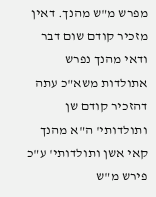מפרש מ"ש מהנך. דאין מזכיר קודם שום דבר ודאי מהנך נפרש אתולדות משא"כ עתה דהזכיר קודם שן ותולדותי' ה"א מהנך קאי אשן ותולדותי' ע"כ פירש מ"ש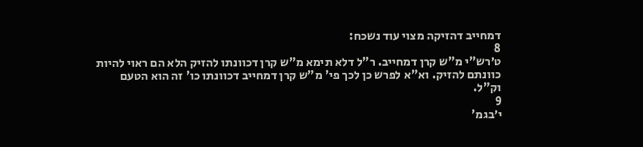דמחייב דהזיקה מצוי עוד נשכח:
8
ט׳רש"י מ"ש קרן דמחייב. ר"ל דלא תימא מ"ש קרן דכוונתו להזיק הלא הם ראוי להיות כוונתם להזיק. וא"א לפרש כן לכך פי' מ"ש קרן דמחייב דכוונתו כו' זה הוא הטעם וק"ל.
9
י׳בגמ'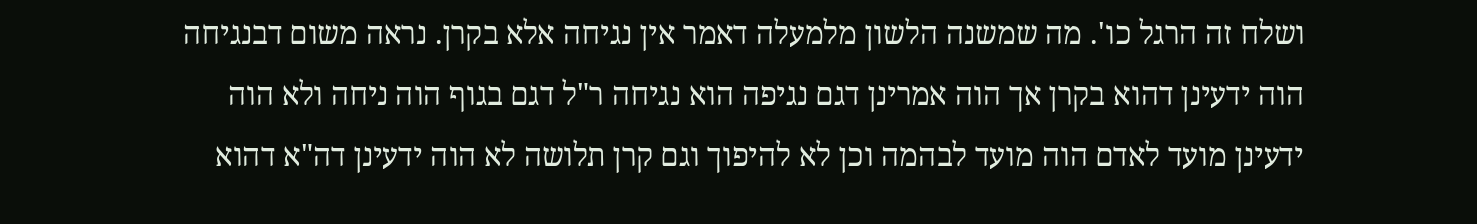ושלח זה הרגל כו'. מה שמשנה הלשון מלמעלה דאמר אין נגיחה אלא בקרן. נראה משום דבנגיחה הוה ידעינן דהוא בקרן אך הוה אמרינן דגם נגיפה הוא נגיחה ר"ל דגם בגוף הוה ניחה ולא הוה ידעינן מועד לאדם הוה מועד לבהמה וכן לא להיפוך וגם קרן תלושה לא הוה ידעינן דה"א דהוא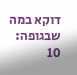דוקא במה שבגופה:
10